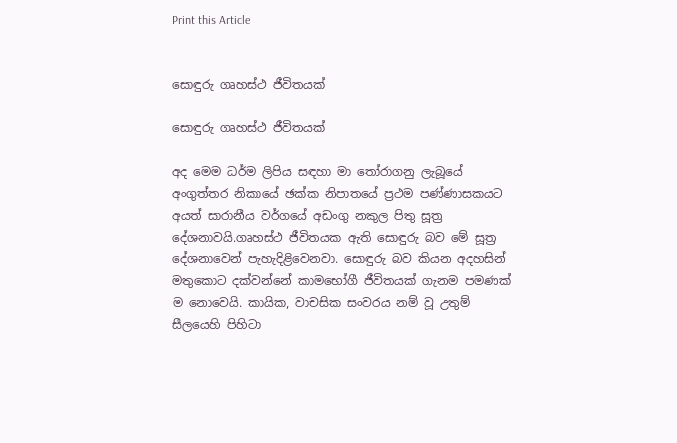Print this Article


සොඳුරු ගෘහස්ථ ජීවිතයක්

සොඳුරු ගෘහස්ථ ජීවිතයක්

අද මෙම ධර්ම ලිපිය සඳහා මා තෝරාගනු ලැබූයේ අංගුත්තර නිකායේ ඡක්ක නිපාතයේ ප්‍රථම පණ්ණාසකයට අයත් සාරානීය වර්ගයේ අඩංගු නකුල පිතු සූත්‍ර දේශනාවයි.ගෘහස්ථ ජීවිතයක ඇති සොඳුරු බව මේ සූත්‍ර දේශනාවෙන් පැහැදිළිවෙනවා. සොඳුරු බව කියන අදහසින් මතුකොට දක්වන්නේ කාමභෝගී ජීවිතයක් ගැනම පමණක් ම නොවෙයි. කායික, වාචසික සංවරය නම් වූ උතුම් සීලයෙහි පිහිටා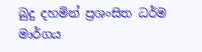බුදු දහමින් ප්‍රශංසිත ධර්ම මාර්ගය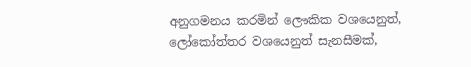අනුගමනය කරමින් ලෞකික වශයෙනුත්, ලෝකෝත්තර වශයෙනුත් සැනසීමක්,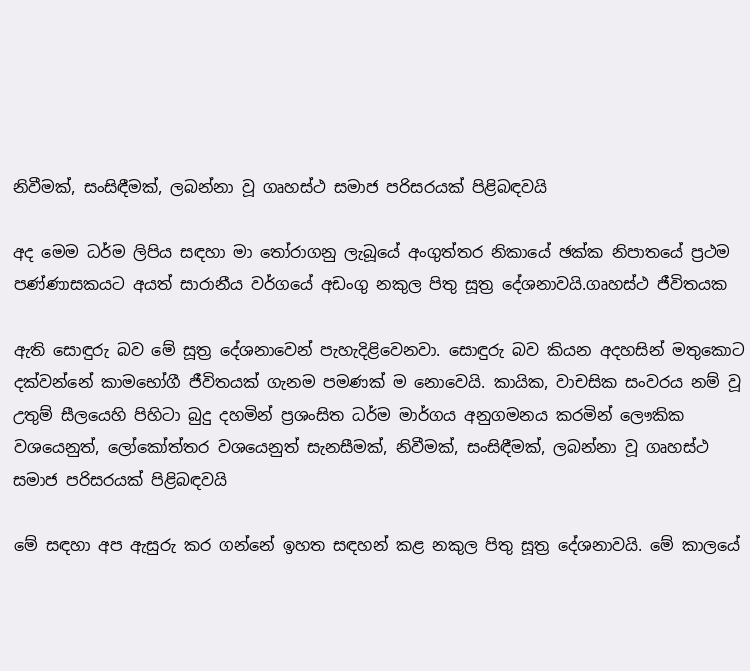නිවීමක්, සංසිඳීමක්, ලබන්නා වූ ගෘහස්ථ සමාජ පරිසරයක් පිළිබඳවයි

අද මෙම ධර්ම ලිපිය සඳහා මා තෝරාගනු ලැබූයේ අංගුත්තර නිකායේ ඡක්ක නිපාතයේ ප්‍රථම පණ්ණාසකයට අයත් සාරානීය වර්ගයේ අඩංගු නකුල පිතු සූත්‍ර දේශනාවයි.ගෘහස්ථ ජීවිතයක

ඇති සොඳුරු බව මේ සූත්‍ර දේශනාවෙන් පැහැදිළිවෙනවා. සොඳුරු බව කියන අදහසින් මතුකොට දක්වන්නේ කාමභෝගී ජීවිතයක් ගැනම පමණක් ම නොවෙයි. කායික, වාචසික සංවරය නම් වූ උතුම් සීලයෙහි පිහිටා බුදු දහමින් ප්‍රශංසිත ධර්ම මාර්ගය අනුගමනය කරමින් ලෞකික වශයෙනුත්, ලෝකෝත්තර වශයෙනුත් සැනසීමක්, නිවීමක්, සංසිඳීමක්, ලබන්නා වූ ගෘහස්ථ සමාජ පරිසරයක් පිළිබඳවයි

මේ සඳහා අප ඇසුරු කර ගන්නේ ඉහත සඳහන් කළ නකුල පිතු සූත්‍ර දේශනාවයි. මේ කාලයේ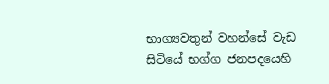භාග්‍යවතුන් වහන්සේ වැඩ සිටියේ භග්ග ජනපදයෙහි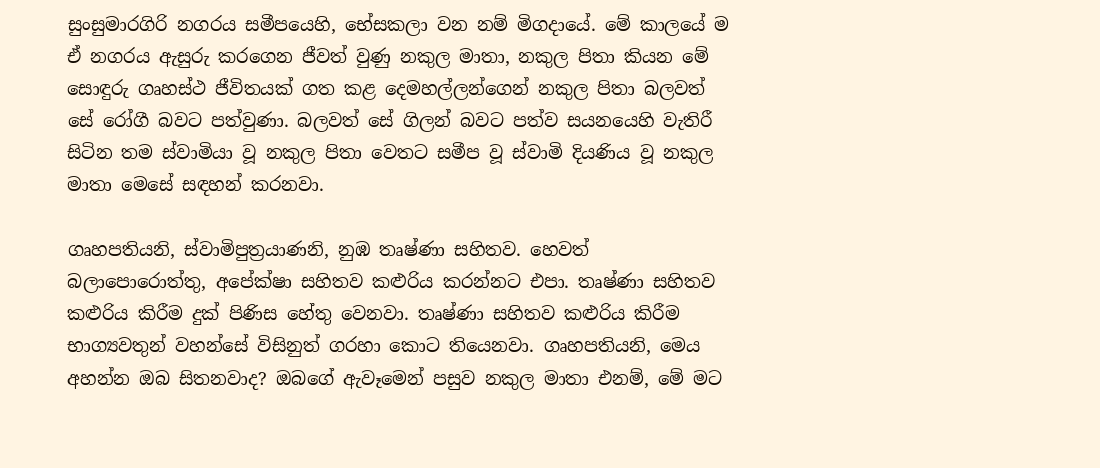සුංසුමාරගිරි නගරය සමීපයෙහි, භේසකලා වන නම් මිගදායේ. මේ කාලයේ ම ඒ නගරය ඇසුරු කරගෙන ජීවත් වුණු නකුල මාතා, නකුල පිතා කියන මේ සොඳුරු ගෘහස්ථ ජීවිතයක් ගත කළ දෙමහල්ලන්ගෙන් නකුල පිතා බලවත් සේ රෝගී බවට පත්වුණා. බලවත් සේ ගිලන් බවට පත්ව සයනයෙහි වැතිරී සිටින තම ස්වාමියා වූ නකුල පිතා වෙතට සමීප වූ ස්වාමි දියණිය වූ නකුල මාතා මෙසේ සඳහන් කරනවා.

ගෘහපතියනි, ස්වාමිපුත්‍රයාණනි, නුඹ තෘෂ්ණා සහිතව. හෙවත් බලාපොරොත්තු, අපේක්ෂා සහිතව කළුරිය කරන්නට එපා. තෘෂ්ණා සහිතව කළුරිය කිරීම දුක් පිණිස හේතු වෙනවා. තෘෂ්ණා සහිතව කළුරිය කිරීම භාග්‍යවතුන් වහන්සේ විසිනුත් ගරහා කොට තියෙනවා. ගෘහපතියනි, මෙය අහන්න ඔබ සිතනවාද? ඔබගේ ඇවෑමෙන් පසුව නකුල මාතා එනම්, මේ මට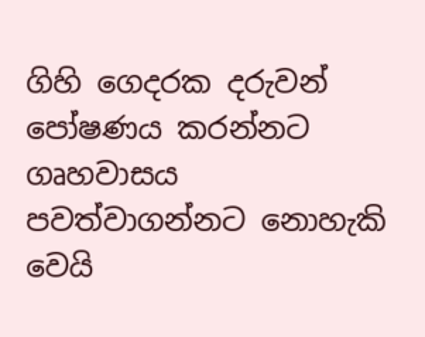ගිහි ගෙදරක දරුවන් පෝෂණය කරන්නට ගෘහවාසය පවත්වාගන්නට නොහැකි වෙයි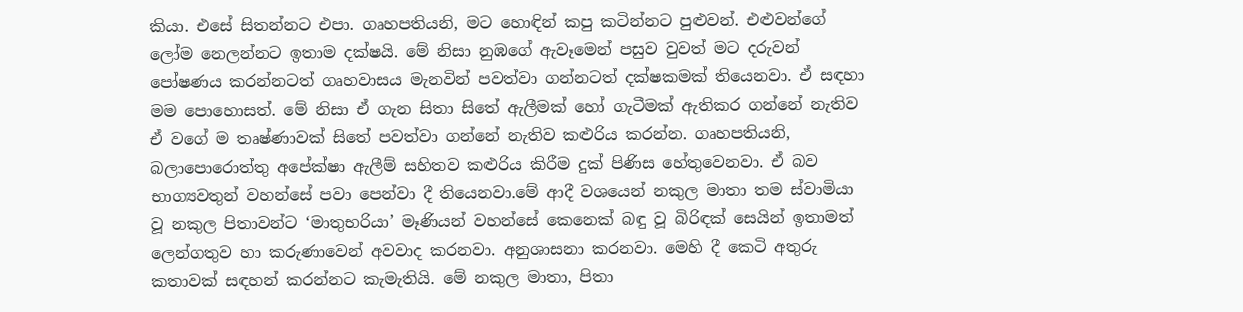කියා. එසේ සිතන්නට එපා. ගෘහපතියනි, මට හොඳින් කපු කටින්නට පුළුවන්. එළුවන්ගේ ලෝම නෙලන්නට ඉතාම දක්ෂයි. මේ නිසා නුඹගේ ඇවෑමෙන් පසුව වුවත් මට දරුවන් පෝෂණය කරන්නටත් ගෘහවාසය මැනවින් පවත්වා ගන්නටත් දක්ෂකමක් තියෙනවා. ඒ සඳහා මම පොහොසත්. මේ නිසා ඒ ගැන සිතා සිතේ ඇලීමක් හෝ ගැටීමක් ඇතිකර ගන්නේ නැතිව ඒ වගේ ම තෘෂ්ණාවක් සිතේ පවත්වා ගන්නේ නැතිව කළුරිය කරන්න. ගෘහපතියනි, බලාපොරොත්තු අපේක්ෂා ඇලීම් සහිතව කළුරිය කිරීම දුක් පිණිස හේතුවෙනවා. ඒ බව භාග්‍යවතුන් වහන්සේ පවා පෙන්වා දී තියෙනවා.මේ ආදී වශයෙන් නකුල මාතා තම ස්වාමියා වූ නකුල පිතාවන්ට ‘මාතුභරියා’ මෑණියන් වහන්සේ කෙනෙක් බඳු වූ බිරිඳක් සෙයින් ඉතාමත් ලෙන්ගතුව හා කරුණාවෙන් අවවාද කරනවා. අනුශාසනා කරනවා. මෙහි දී කෙටි අතුරු කතාවක් සඳහන් කරන්නට කැමැතියි. මේ නකුල මාතා, පිතා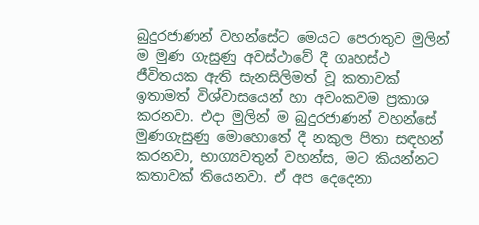බුදුරජාණන් වහන්සේට මෙයට පෙරාතුව මුලින් ම මුණ ගැසුණු අවස්ථාවේ දී ගෘහස්ථ ජීවිතයක ඇති සැනසිලිමත් වූ කතාවක් ඉතාමත් විශ්වාසයෙන් හා අවංකවම ප්‍රකාශ කරනවා. එදා මුලින් ම බුදුරජාණන් වහන්සේ මුණගැසුණු මොහොතේ දී නකුල පිතා සඳහන් කරනවා, භාග්‍යවතුන් වහන්ස, මට කියන්නට කතාවක් තියෙනවා. ඒ අප දෙදෙනා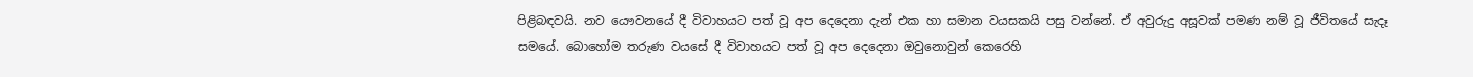පිළිබඳවයි. නව යෞවනයේ දී විවාහයට පත් වූ අප දෙදෙනා දැන් එක හා සමාන වයසකයි පසු වන්නේ. ඒ අවුරුදු අසූවක් පමණ නම් වූ ජීවිතයේ සැදෑ සමයේ. බොහෝම තරුණ වයසේ දී විවාහයට පත් වූ අප දෙදෙනා ඔවුනොවුන් කෙරෙහි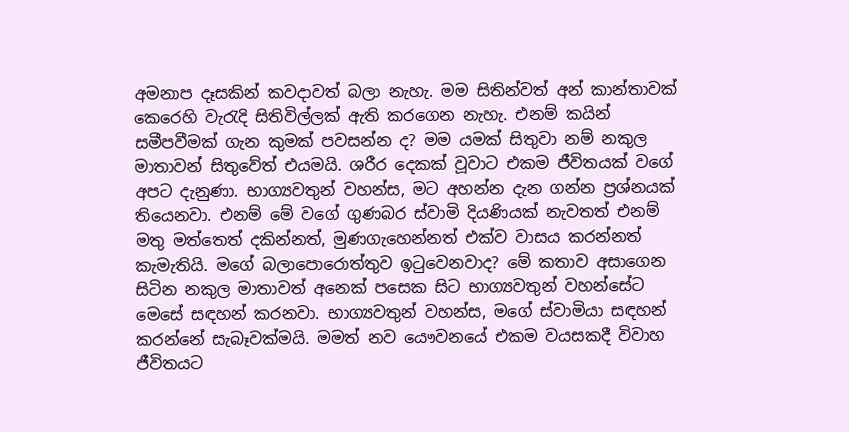අමනාප දෑසකින් කවදාවත් බලා නැහැ. මම සිතින්වත් අන් කාන්තාවක් කෙරෙහි වැරැදි සිතිවිල්ලක් ඇති කරගෙන නැහැ. එනම් කයින් සමීපවීමක් ගැන කුමක් පවසන්න ද? මම යමක් සිතුවා නම් නකුල මාතාවන් සිතුවේත් එයමයි. ශරීර දෙකක් වූවාට එකම ජීවිතයක් වගේ අපට දැනුණා. භාග්‍යවතුන් වහන්ස, මට අහන්න දැන ගන්න ප්‍රශ්නයක් තියෙනවා. එනම් මේ වගේ ගුණබර ස්වාමි දියණියක් නැවතත් එනම් මතු මත්තෙත් දකින්නත්, මුණගැහෙන්නත් එක්ව වාසය කරන්නත් කැමැතියි. මගේ බලාපොරොත්තුව ඉටුවෙනවාද? මේ කතාව අසාගෙන සිටින නකුල මාතාවත් අනෙක් පසෙක සිට භාග්‍යවතුන් වහන්සේට මෙසේ සඳහන් කරනවා. භාග්‍යවතුන් වහන්ස, මගේ ස්වාමියා සඳහන් කරන්නේ සැබෑවක්මයි. මමත් නව යෞවනයේ එකම වයසකදී විවාහ ජීවිතයට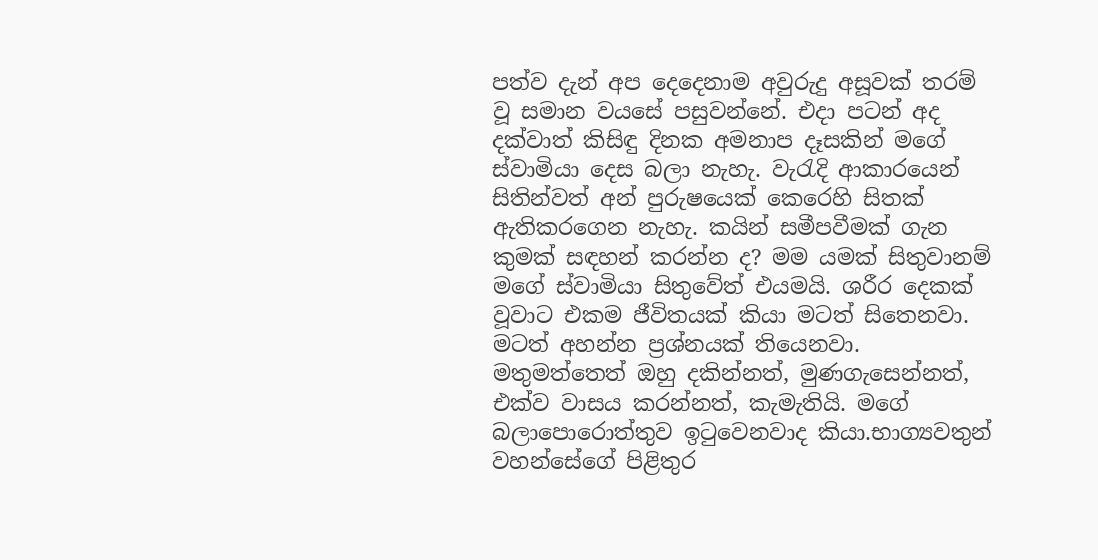පත්ව දැන් අප දෙදෙනාම අවුරුදු අසූවක් තරම් වූ සමාන වයසේ පසුවන්නේ. එදා පටන් අද දක්වාත් කිසිඳු දිනක අමනාප දෑසකින් මගේ ස්වාමියා දෙස බලා නැහැ. වැරැදි ආකාරයෙන් සිතින්වත් අන් පුරුෂයෙක් කෙරෙහි සිතක් ඇතිකරගෙන නැහැ. කයින් සමීපවීමක් ගැන කුමක් සඳහන් කරන්න ද? මම යමක් සිතුවානම් මගේ ස්වාමියා සිතුවේත් එයමයි. ශරීර දෙකක් වූවාට එකම ජීවිතයක් කියා මටත් සිතෙනවා. මටත් අහන්න ප්‍රශ්නයක් තියෙනවා. මතුමත්තෙත් ඔහු දකින්නත්, මුණගැසෙන්නත්, එක්ව වාසය කරන්නත්, කැමැතියි. මගේ බලාපොරොත්තුව ඉටුවෙනවාද කියා.භාග්‍යවතුන් වහන්සේගේ පිළිතුර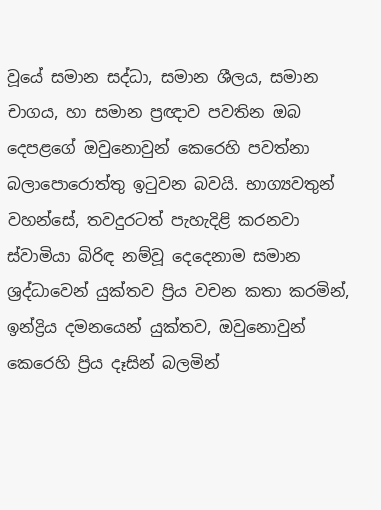වූයේ සමාන සද්ධා, සමාන ශීලය, සමාන චාගය, හා සමාන ප්‍රඥාව පවතින ඔබ දෙපළගේ ඔවුනොවුන් කෙරෙහි පවත්නා බලාපොරොත්තු ඉටුවන බවයි. භාග්‍යවතුන් වහන්සේ, තවදුරටත් පැහැදිළි කරනවා ස්වාමියා බිරිඳ නම්වූ දෙදෙනාම සමාන ශ්‍රද්ධාවෙන් යුක්තව ප්‍රිය වචන කතා කරමින්, ඉන්ද්‍රිය දමනයෙන් යුක්තව, ඔවුනොවුන් කෙරෙහි ප්‍රිය දෑසින් බලමින්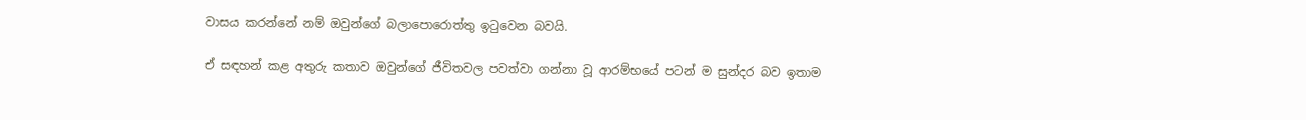වාසය කරන්නේ නම් ඔවුන්ගේ බලාපොරොත්තු ඉටුවෙන බවයි.

ඒ සඳහන් කළ අතුරු කතාව ඔවුන්ගේ ජීවිතවල පවත්වා ගන්නා වූ ආරම්භයේ පටන් ම සුන්දර බව ඉතාම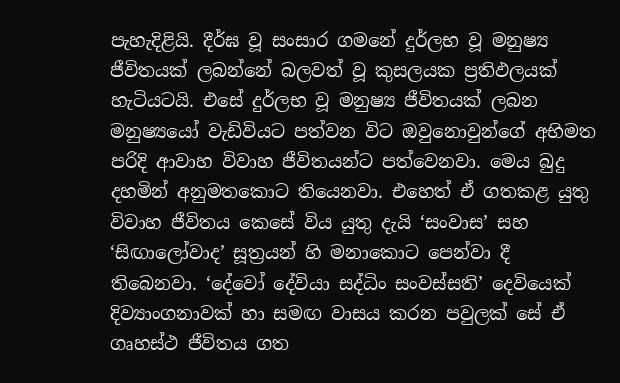පැහැදිළියි. දීර්ඝ වූ සංසාර ගමනේ දුර්ලභ වූ මනුෂ්‍ය ජීවිතයක් ලබන්නේ බලවත් වූ කුසලයක ප්‍රතිඵලයක් හැටියටයි. එසේ දුර්ලභ වූ මනුෂ්‍ය ජීවිතයක් ලබන මනුෂ්‍යයෝ වැඩිවියට පත්වන විට ඔවුනොවුන්ගේ අභිමත පරිදි ආවාහ විවාහ ජීවිතයන්ට පත්වෙනවා. මෙය බුදු දහමින් අනුමතකොට තියෙනවා. එහෙත් ඒ ගතකළ යුතු විවාහ ජීවිතය කෙසේ විය යුතු දැයි ‘සංවාස’ සහ ‘සිඟාලෝවාද’ සූත්‍රයන් හි මනාකොට පෙන්වා දී තිබෙනවා. ‘දේවෝ දේවියා සද්ධිං සංවස්සති’ දෙවියෙක් දිව්‍යාංගනාවක් හා සමඟ වාසය කරන පවුලක් සේ ඒ ගෘහස්ථ ජීවිතය ගත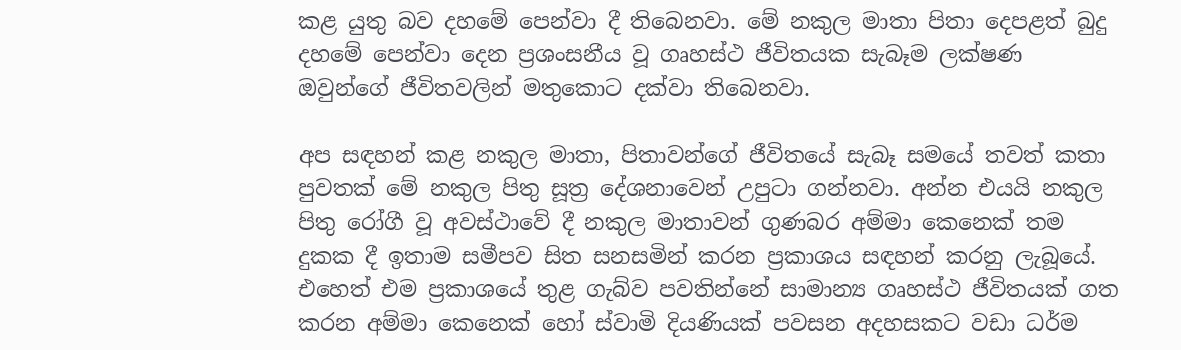කළ යුතු බව දහමේ පෙන්වා දී තිබෙනවා. මේ නකුල මාතා පිතා දෙපළත් බුදු දහමේ පෙන්වා දෙන ප්‍රශංසනීය වූ ගෘහස්ථ ජීවිතයක සැබෑම ලක්ෂණ ඔවුන්ගේ ජීවිතවලින් මතුකොට දක්වා තිබෙනවා.

අප සඳහන් කළ නකුල මාතා, පිතාවන්ගේ ජීවිතයේ සැබෑ සමයේ තවත් කතා පුවතක් මේ නකුල පිතු සූත්‍ර දේශනාවෙන් උපුටා ගන්නවා. අන්න එයයි නකුල පිතු රෝගී වූ අවස්ථාවේ දී නකුල මාතාවන් ගුණබර අම්මා කෙනෙක් තම දුකක දී ඉතාම සමීපව සිත සනසමින් කරන ප්‍රකාශය සඳහන් කරනු ලැබූයේ. එහෙත් එම ප්‍රකාශයේ තුළ ගැබ්ව පවතින්නේ සාමාන්‍ය ගෘහස්ථ ජීවිතයක් ගත කරන අම්මා කෙනෙක් හෝ ස්වාමි දියණියක් පවසන අදහසකට වඩා ධර්ම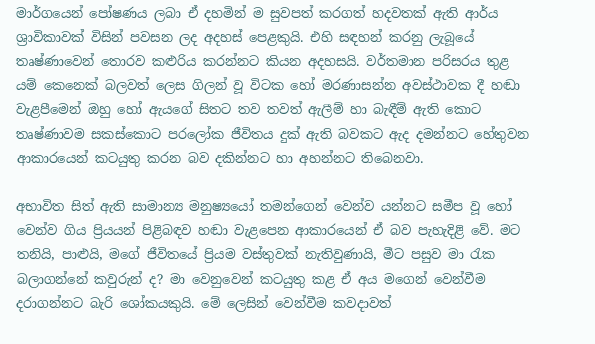මාර්ගයෙන් පෝෂණය ලබා ඒ දහමින් ම සුවපත් කරගත් හදවතක් ඇති ආර්ය ශ්‍රාවිකාවක් විසින් පවසන ලද අදහස් පෙළකුයි. එහි සඳහන් කරනු ලැබූයේ තෘෂ්ණාවෙන් තොරව කළුරිය කරන්නට කියන අදහසයි. වර්තමාන පරිසරය තුළ යම් කෙනෙක් බලවත් ලෙස ගිලන් වූ විටක හෝ මරණාසන්න අවස්ථාවක දී හඬා වැළපීමෙන් ඔහු හෝ ඇයගේ සිතට තව තවත් ඇලීම් හා බැඳීම් ඇති කොට තෘෂ්ණාවම සකස්කොට පරලෝක ජීවිතය දුක් ඇති බවකට ඇද දමන්නට හේතුවන ආකාරයෙන් කටයුතු කරන බව දකින්නට හා අහන්නට තිබෙනවා.

අභාවිත සිත් ඇති සාමාන්‍ය මනුෂ්‍යයෝ තමන්ගෙන් වෙන්ව යන්නට සමීප වූ හෝ වෙන්ව ගිය ප්‍රියයන් පිළිබඳව හඬා වැළපෙන ආකාරයෙන් ඒ බව පැහැදිළි වේ. මට තනියි, පාළුයි, මගේ ජීවිතයේ ප්‍රියම වස්තුවක් නැතිවුණායි, මීට පසුව මා රැක බලාගන්නේ කවුරුන් ද? මා වෙනුවෙන් කටයුතු කළ ඒ අය මගෙන් වෙන්වීම දරාගන්නට බැරි ශෝකයකුයි. මේ ලෙසින් වෙන්වීම කවදාවත්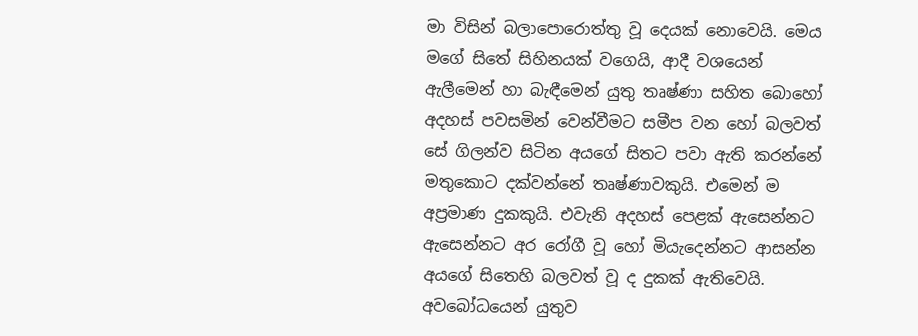මා විසින් බලාපොරොත්තු වූ දෙයක් නොවෙයි. මෙය මගේ සිතේ සිහිනයක් වගෙයි, ආදී වශයෙන් ඇලීමෙන් හා බැඳීමෙන් යුතු තෘෂ්ණා සහිත බොහෝ අදහස් පවසමින් වෙන්වීමට සමීප වන හෝ බලවත් සේ ගිලන්ව සිටින අයගේ සිතට පවා ඇති කරන්නේ මතුකොට දක්වන්නේ තෘෂ්ණාවකුයි. එමෙන් ම අප්‍රමාණ දුකකුයි. එවැනි අදහස් පෙළක් ඇසෙන්නට ඇසෙන්නට අර රෝගී වූ හෝ මියැදෙන්නට ආසන්න අයගේ සිතෙහි බලවත් වූ ද දුකක් ඇතිවෙයි. අවබෝධයෙන් යුතුව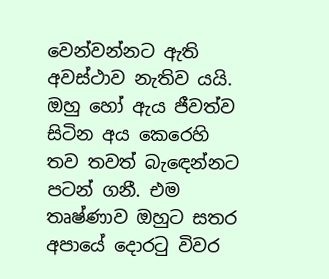වෙන්වන්නට ඇති අවස්ථාව නැතිව යයි. ඔහු හෝ ඇය ජීවත්ව සිටින අය කෙරෙහි තව තවත් බැඳෙන්නට පටන් ගනී. එම තෘෂ්ණාව ඔහුට සතර අපායේ දොරටු විවර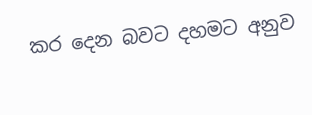කර දෙන බවට දහමට අනුව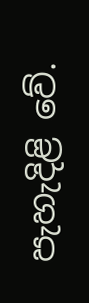පැහැදිළි වේ.